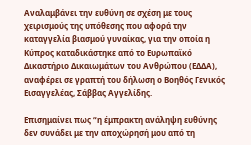Αναλαμβάνει την ευθύνη σε σχέση με τους χειρισμούς της υπόθεσης που αφορά την καταγγελία βιασμού γυναίκας, για την οποία η Κύπρος καταδικάστηκε από το Ευρωπαϊκό Δικαστήριο Δικαιωμάτων του Ανθρώπου (ΕΔΔΑ), αναφέρει σε γραπτή του δήλωση ο Βοηθός Γενικός Εισαγγελέας, Σάββας Αγγελίδης.

Επισημαίνει πως “η έμπρακτη ανάληψη ευθύνης δεν συνάδει με την αποχώρησή μου από τη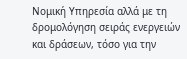Νομική Υπηρεσία αλλά με τη δρομολόγηση σειράς ενεργειών και δράσεων, τόσο για την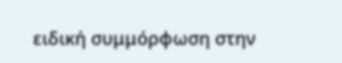ειδική συμμόρφωση στην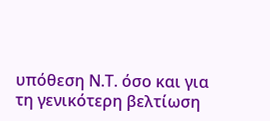υπόθεση Ν.Τ. όσο και για τη γενικότερη βελτίωση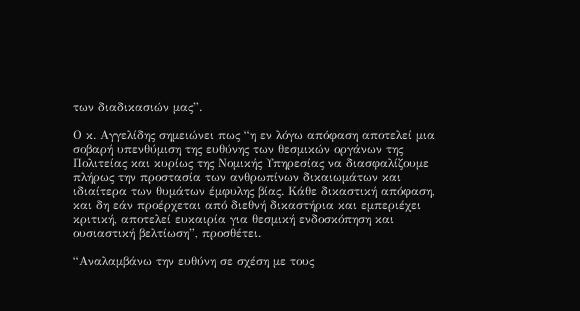των διαδικασιών μας”.

Ο κ. Αγγελίδης σημειώνει πως “η εν λόγω απόφαση αποτελεί μια σοβαρή υπενθύμιση της ευθύνης των θεσμικών οργάνων της Πολιτείας και κυρίως της Νομικής Υπηρεσίας να διασφαλίζουμε πλήρως την προστασία των ανθρωπίνων δικαιωμάτων και ιδιαίτερα των θυμάτων έμφυλης βίας. Κάθε δικαστική απόφαση, και δη εάν προέρχεται από διεθνή δικαστήρια και εμπεριέχει κριτική, αποτελεί ευκαιρία για θεσμική ενδοσκόπηση και ουσιαστική βελτίωση”, προσθέτει.

“Αναλαμβάνω την ευθύνη σε σχέση με τους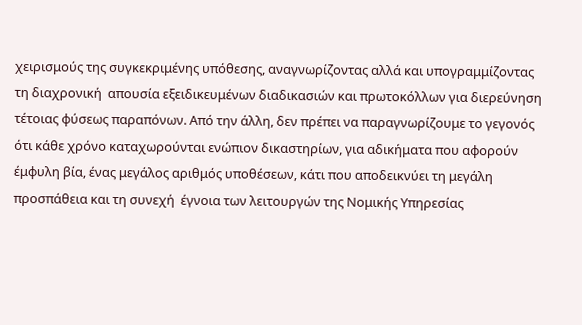χειρισμούς της συγκεκριμένης υπόθεσης, αναγνωρίζοντας αλλά και υπογραμμίζοντας τη διαχρονική  απουσία εξειδικευμένων διαδικασιών και πρωτοκόλλων για διερεύνηση τέτοιας φύσεως παραπόνων. Από την άλλη, δεν πρέπει να παραγνωρίζουμε το γεγονός ότι κάθε χρόνο καταχωρούνται ενώπιον δικαστηρίων, για αδικήματα που αφορούν έμφυλη βία, ένας μεγάλος αριθμός υποθέσεων, κάτι που αποδεικνύει τη μεγάλη προσπάθεια και τη συνεχή  έγνοια των λειτουργών της Νομικής Υπηρεσίας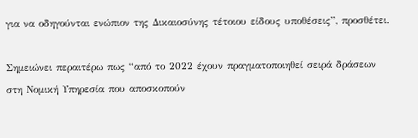για να οδηγούνται ενώπιον της Δικαιοσύνης τέτοιου είδους υποθέσεις”, προσθέτει.

Σημειώνει περαιτέρω πως “από το 2022 έχουν πραγματοποιηθεί σειρά δράσεων στη Νομική Υπηρεσία που αποσκοπούν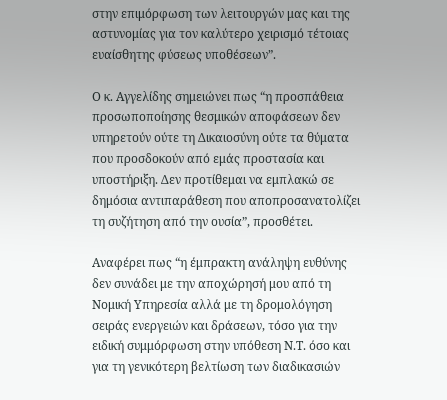στην επιμόρφωση των λειτουργών μας και της αστυνομίας για τον καλύτερο χειρισμό τέτοιας ευαίσθητης φύσεως υποθέσεων”.

Ο κ. Αγγελίδης σημειώνει πως “η προσπάθεια προσωποποίησης θεσμικών αποφάσεων δεν υπηρετούν ούτε τη Δικαιοσύνη ούτε τα θύματα που προσδοκούν από εμάς προστασία και υποστήριξη. Δεν προτίθεμαι να εμπλακώ σε δημόσια αντιπαράθεση που αποπροσανατολίζει τη συζήτηση από την ουσία”, προσθέτει.

Αναφέρει πως “η έμπρακτη ανάληψη ευθύνης δεν συνάδει με την αποχώρησή μου από τη Νομική Υπηρεσία αλλά με τη δρομολόγηση σειράς ενεργειών και δράσεων, τόσο για την ειδική συμμόρφωση στην υπόθεση Ν.Τ. όσο και για τη γενικότερη βελτίωση των διαδικασιών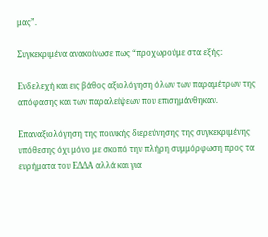μας”.

Συγκεκριμένα ανακοίνωσε πως “προχωρούμε στα εξής:

Ενδελεχή και εις βάθος αξιολόγηση όλων των παραμέτρων της απόφασης και των παραλείψεων που επισημάνθηκαν.

Επαναξιολόγηση της ποινικής διερεύνησης της συγκεκριμένης υπόθεσης όχι μόνο με σκοπό την πλήρη συμμόρφωση προς τα ευρήματα του ΕΔΔΑ αλλά και για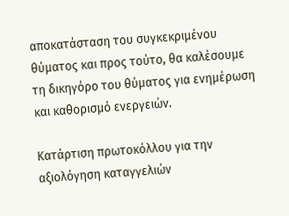αποκατάσταση του συγκεκριμένου θύματος και προς τούτο, θα καλέσουμε τη δικηγόρο του θύματος για ενημέρωση και καθορισμό ενεργειών.

Κατάρτιση πρωτοκόλλου για την αξιολόγηση καταγγελιών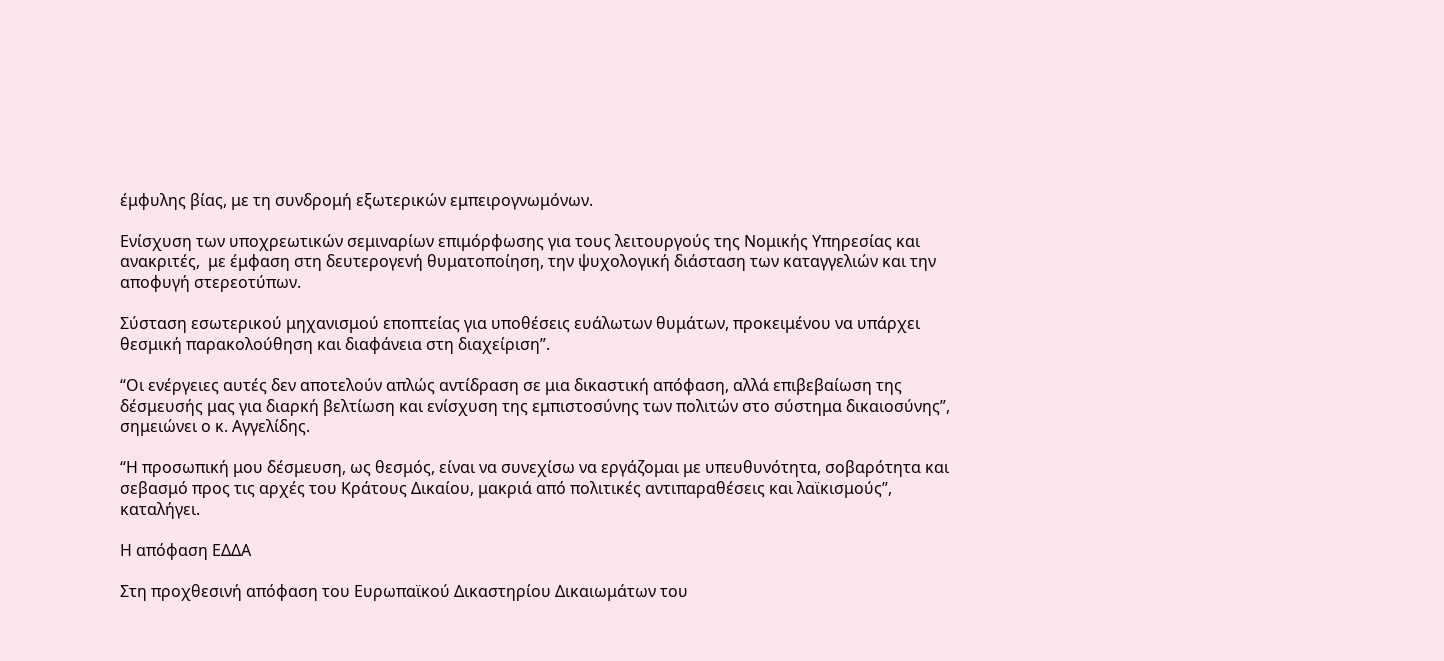έμφυλης βίας, με τη συνδρομή εξωτερικών εμπειρογνωμόνων.

Ενίσχυση των υποχρεωτικών σεμιναρίων επιμόρφωσης για τους λειτουργούς της Νομικής Υπηρεσίας και ανακριτές,  με έμφαση στη δευτερογενή θυματοποίηση, την ψυχολογική διάσταση των καταγγελιών και την αποφυγή στερεοτύπων.

Σύσταση εσωτερικού μηχανισμού εποπτείας για υποθέσεις ευάλωτων θυμάτων, προκειμένου να υπάρχει θεσμική παρακολούθηση και διαφάνεια στη διαχείριση”.

“Οι ενέργειες αυτές δεν αποτελούν απλώς αντίδραση σε μια δικαστική απόφαση, αλλά επιβεβαίωση της δέσμευσής μας για διαρκή βελτίωση και ενίσχυση της εμπιστοσύνης των πολιτών στο σύστημα δικαιοσύνης”, σημειώνει ο κ. Αγγελίδης.

“Η προσωπική μου δέσμευση, ως θεσμός, είναι να συνεχίσω να εργάζομαι με υπευθυνότητα, σοβαρότητα και σεβασμό προς τις αρχές του Κράτους Δικαίου, μακριά από πολιτικές αντιπαραθέσεις και λαϊκισμούς”, καταλήγει.

Η απόφαση ΕΔΔΑ

Στη προχθεσινή απόφαση του Ευρωπαϊκού Δικαστηρίου Δικαιωμάτων του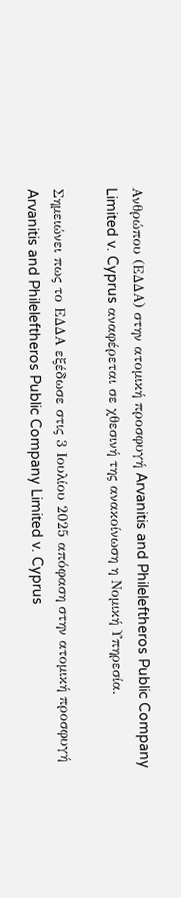Ανθρώπου (ΕΔΔΑ) στην ατομική προσφυγή Arvanitis and Phileleftheros Public Company Limited v. Cyprus αναφέρεται σε χθεσινή της ανακοίνωση η Νομική Υπηρεσία.

Σημειώνει πως το ΕΔΔΑ εξέδωσε στις 3 Ιουλίου 2025 απόφαση στην ατομική προσφυγή Arvanitis and Phileleftheros Public Company Limited v. Cyprus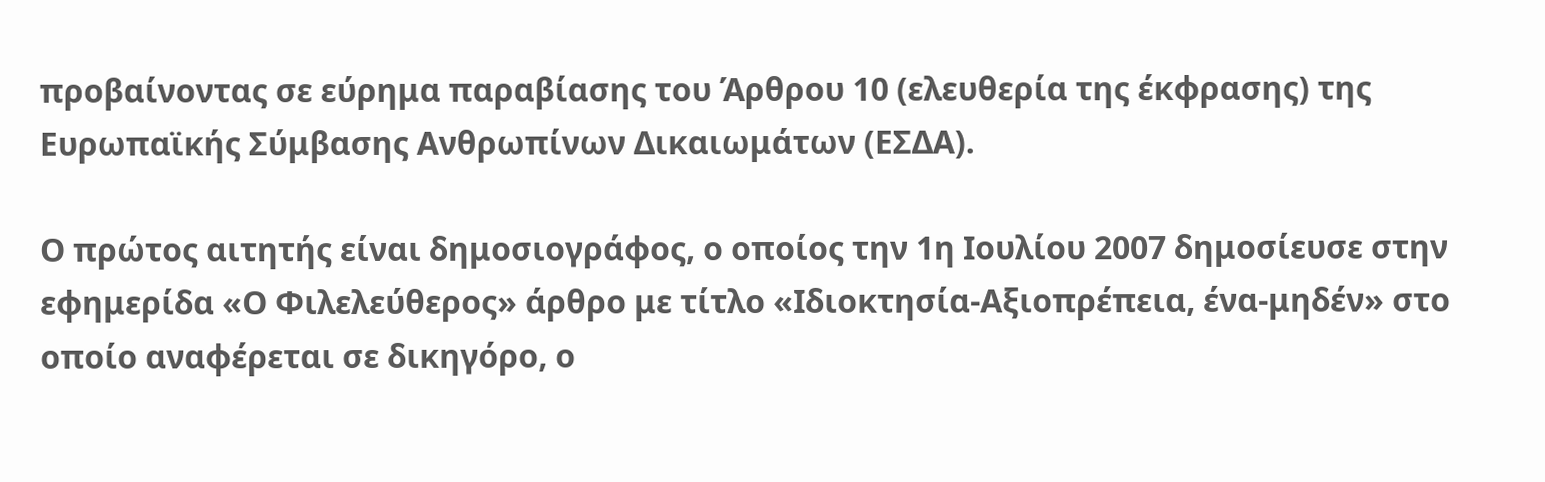προβαίνοντας σε εύρημα παραβίασης του Άρθρου 10 (ελευθερία της έκφρασης) της Ευρωπαϊκής Σύμβασης Ανθρωπίνων Δικαιωμάτων (ΕΣΔΑ).

Ο πρώτος αιτητής είναι δημοσιογράφος, ο οποίος την 1η Ιουλίου 2007 δημοσίευσε στην εφημερίδα «Ο Φιλελεύθερος» άρθρο με τίτλο «Ιδιοκτησία-Αξιοπρέπεια, ένα-μηδέν» στο οποίο αναφέρεται σε δικηγόρο, ο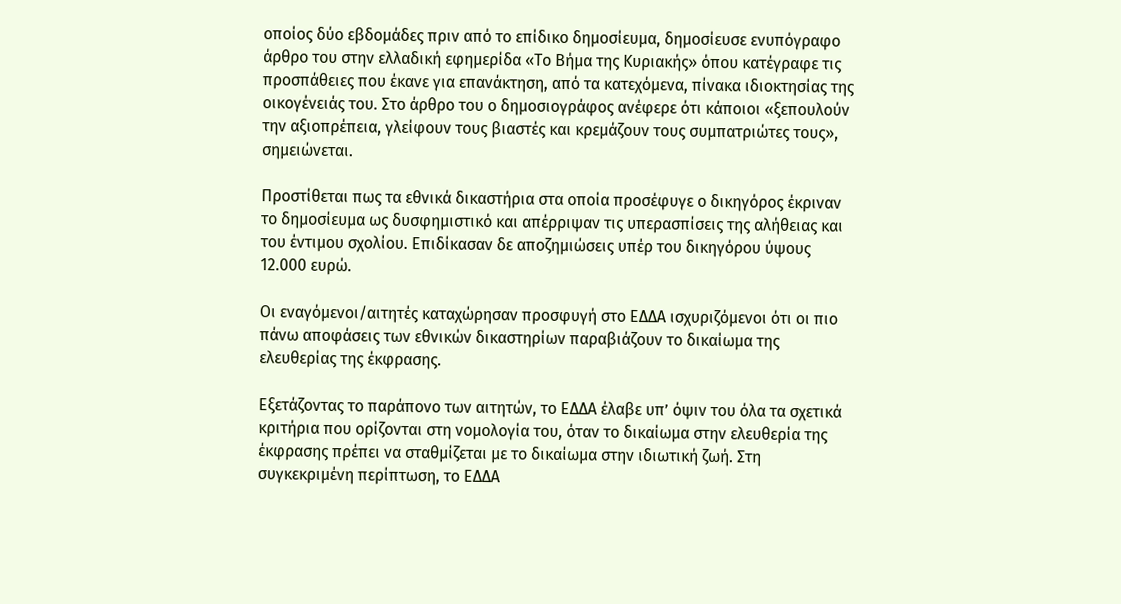οποίος δύο εβδομάδες πριν από το επίδικο δημοσίευμα, δημοσίευσε ενυπόγραφο άρθρο του στην ελλαδική εφημερίδα «Το Βήμα της Κυριακής» όπου κατέγραφε τις προσπάθειες που έκανε για επανάκτηση, από τα κατεχόμενα, πίνακα ιδιοκτησίας της οικογένειάς του. Στο άρθρο του ο δημοσιογράφος ανέφερε ότι κάποιοι «ξεπουλούν την αξιοπρέπεια, γλείφουν τους βιαστές και κρεμάζουν τους συμπατριώτες τους», σημειώνεται.

Προστίθεται πως τα εθνικά δικαστήρια στα οποία προσέφυγε ο δικηγόρος έκριναν το δημοσίευμα ως δυσφημιστικό και απέρριψαν τις υπερασπίσεις της αλήθειας και του έντιμου σχολίου. Επιδίκασαν δε αποζημιώσεις υπέρ του δικηγόρου ύψους 12.000 ευρώ.

Οι εναγόμενοι/αιτητές καταχώρησαν προσφυγή στο ΕΔΔΑ ισχυριζόμενοι ότι οι πιο πάνω αποφάσεις των εθνικών δικαστηρίων παραβιάζουν το δικαίωμα της ελευθερίας της έκφρασης.

Εξετάζοντας το παράπονο των αιτητών, το ΕΔΔΑ έλαβε υπ’ όψιν του όλα τα σχετικά κριτήρια που ορίζονται στη νομολογία του, όταν το δικαίωμα στην ελευθερία της έκφρασης πρέπει να σταθμίζεται με το δικαίωμα στην ιδιωτική ζωή. Στη συγκεκριμένη περίπτωση, το ΕΔΔΑ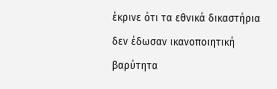έκρινε ότι τα εθνικά δικαστήρια δεν έδωσαν ικανοποιητική βαρύτητα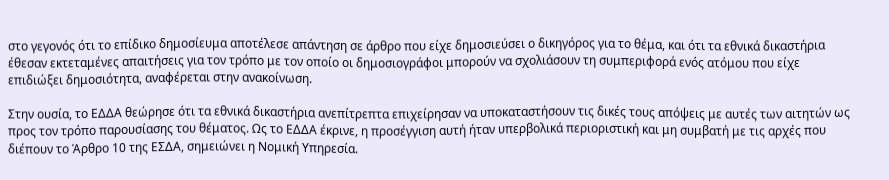στο γεγονός ότι το επίδικο δημοσίευμα αποτέλεσε απάντηση σε άρθρο που είχε δημοσιεύσει ο δικηγόρος για το θέμα, και ότι τα εθνικά δικαστήρια έθεσαν εκτεταμένες απαιτήσεις για τον τρόπο με τον οποίο οι δημοσιογράφοι μπορούν να σχολιάσουν τη συμπεριφορά ενός ατόμου που είχε επιδιώξει δημοσιότητα, αναφέρεται στην ανακοίνωση.

Στην ουσία, το ΕΔΔΑ θεώρησε ότι τα εθνικά δικαστήρια ανεπίτρεπτα επιχείρησαν να υποκαταστήσουν τις δικές τους απόψεις με αυτές των αιτητών ως προς τον τρόπο παρουσίασης του θέματος. Ως το ΕΔΔΑ έκρινε, η προσέγγιση αυτή ήταν υπερβολικά περιοριστική και μη συμβατή με τις αρχές που διέπουν το Άρθρο 10 της ΕΣΔΑ, σημειώνει η Νομική Υπηρεσία.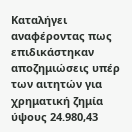Καταλήγει αναφέροντας πως επιδικάστηκαν αποζημιώσεις υπέρ των αιτητών για χρηματική ζημία ύψους 24.980,43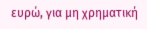ευρώ, για μη χρηματική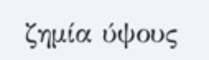ζημία ύψους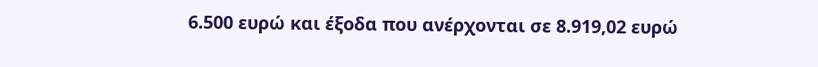6.500 ευρώ και έξοδα που ανέρχονται σε 8.919,02 ευρώ